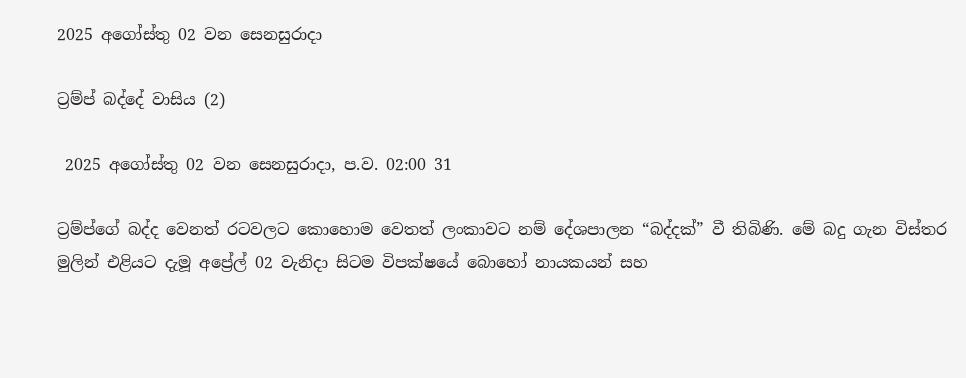2025 අගෝස්තු 02 වන සෙනසුරාදා

ට්‍රම්ප් බද්දේ වාසිය (2)

 2025 අගෝස්තු 02 වන සෙනසුරාදා, ප.ව. 02:00 31

ට්‍රම්ප්ගේ බද්ද වෙනත් රටවලට කොහොම වෙතත් ලංකාවට නම් දේශපාලන “බද්දක්” වී තිබිණි. මේ බදු ගැන විස්තර මුලින් එළියට දැමූ අප්‍රේල් 02 වැනිදා සිටම විපක්ෂයේ බොහෝ නායකයන් සහ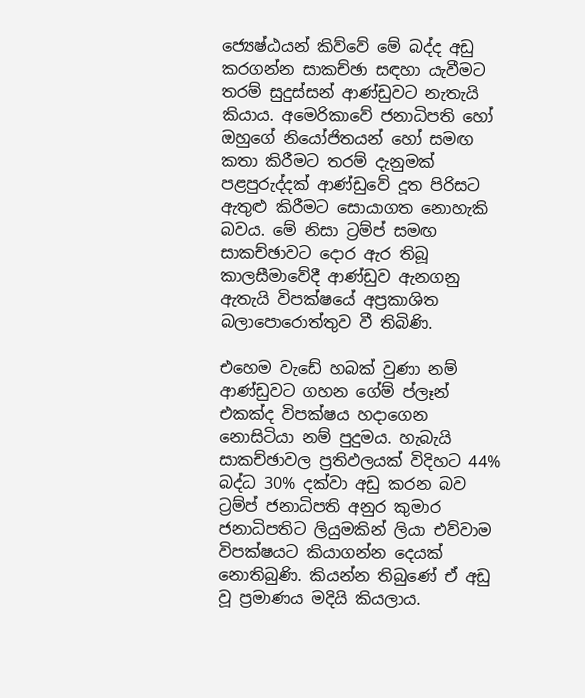ජ්‍යෙෂ්ඨයන් කිව්වේ මේ බද්ද අඩු කරගන්න සාකච්ඡා සඳහා යැවීමට තරම් සුදුස්සන් ආණ්ඩුවට නැතැයි කියාය. අමෙරිකාවේ ජනාධිපති හෝ ඔහුගේ නියෝජිතයන් හෝ සමඟ කතා කිරීමට තරම් දැනුමක් පළපුරුද්දක් ආණ්ඩුවේ දූත පිරිසට ඇතුළු කිරීමට සොයාගත නොහැකි බවය. මේ නිසා ට්‍රම්ප් සමඟ සාකච්ඡාවට දොර ඇර තිබූ කාලසීමාවේදී ආණ්ඩුව ඇනගනු ඇතැයි විපක්ෂයේ අප්‍රකාශිත බලාපොරොත්තුව වී තිබිණි.

එහෙම වැඩේ හබක් වුණා නම් ආණ්ඩුවට ගහන ගේම් ප්ලෑන් එකක්ද විපක්ෂය හදාගෙන නොසිටියා නම් පුදුමය. හැබැයි සාකච්ඡාවල ප්‍රතිඵලයක් විදිහට 44% බද්ධ 30% දක්වා අඩු කරන බව ට්‍රම්ප් ජනාධිපති අනුර කුමාර ජනාධිපතිට ලියුමකින් ලියා එව්වාම විපක්ෂයට කියාගන්න දෙයක් නොතිබුණි. කියන්න තිබුණේ ඒ අඩු වූ ප්‍රමාණය මදියි කියලාය.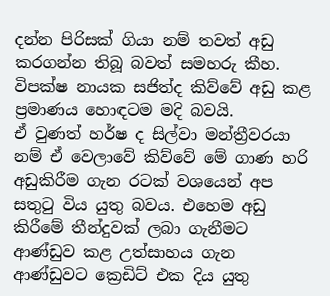දන්න පිරිසක් ගියා නම් තවත් අඩු කරගන්න තිබූ බවත් සමහරු කීහ. විපක්ෂ නායක සජිත්ද කිව්වේ අඩු කළ ප්‍රමාණය හොඳටම මදි බවයි.
ඒ වුණත් හර්ෂ ද සිල්වා මන්ත්‍රීවරයා නම් ඒ වෙලාවේ කිව්වේ මේ ගාණ හරි අඩුකිරීම ගැන රටක් වශයෙන් අප සතුටු විය යුතු බවය. එහෙම අඩු කිරීමේ තීන්දුවක් ලබා ගැනීමට ආණ්ඩුව කළ උත්සාහය ගැන ආණ්ඩුවට ක්‍රෙඩිට් එක දිය යුතු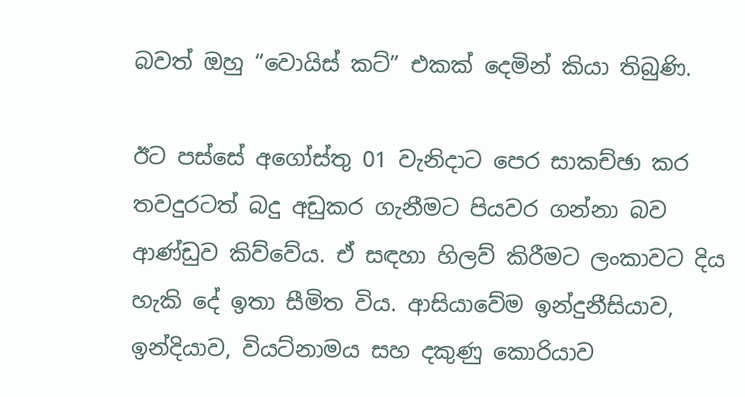බවත් ඔහු “වොයිස් කට්” එකක් දෙමින් කියා තිබුණි.

ඊට පස්සේ අගෝස්තු 01 වැනිදාට පෙර සාකච්ඡා කර තවදුරටත් බදු අඩුකර ගැනීමට පියවර ගන්නා බව ආණ්ඩුව කිව්වේය. ඒ සඳහා හිලව් කිරීමට ලංකාවට දිය හැකි දේ ඉතා සීමිත විය. ආසියාවේම ඉන්දුනීසියාව, ඉන්දියාව, වියට්නාමය සහ දකුණු කොරියාව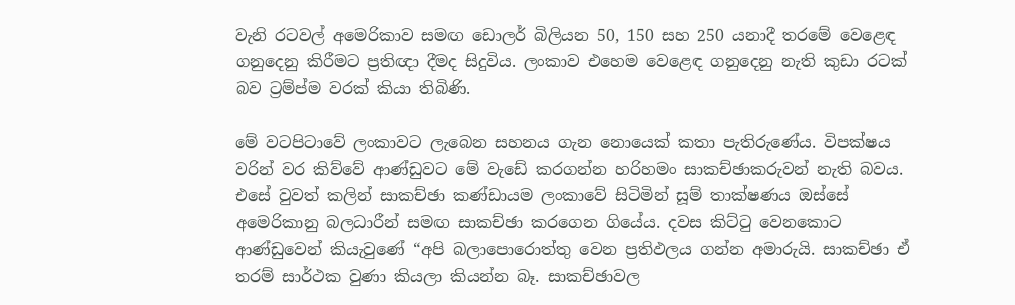වැනි රටවල් අමෙරිකාව සමඟ ඩොලර් බිලියන 50, 150 සහ 250 යනාදී තරමේ වෙළෙඳ ගනුදෙනු කිරීමට ප්‍රතිඥා දීමද සිදුවිය. ලංකාව එහෙම වෙළෙඳ ගනුදෙනු නැති කුඩා රටක් බව ට්‍රම්ප්ම වරක් කියා තිබිණි.

මේ වටපිටාවේ ලංකාවට ලැබෙන සහනය ගැන නොයෙක් කතා පැතිරුණේය. විපක්ෂය වරින් වර කිව්වේ ආණ්ඩුවට මේ වැඩේ කරගන්න හරිහමං සාකච්ඡාකරුවන් නැති බවය. එසේ වුවත් කලින් සාකච්ඡා කණ්ඩායම ලංකාවේ සිටිමින් සූම් තාක්ෂණය ඔස්සේ අමෙරිකානු බලධාරීන් සමඟ සාකච්ඡා කරගෙන ගියේය. දවස කිට්ටු වෙනකොට ආණ්ඩුවෙන් කියැවුණේ “අපි බලාපොරොත්තු වෙන ප්‍රතිඵලය ගන්න අමාරුයි. සාකච්ඡා ඒ තරම් සාර්ථක වුණා කියලා කියන්න බෑ. සාකච්ඡාවල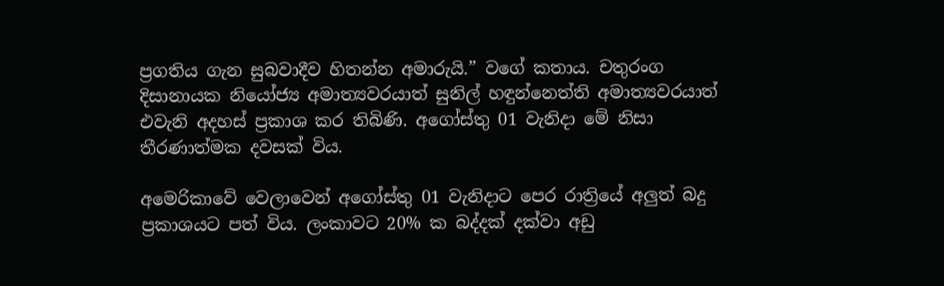ප්‍රගතිය ගැන සුබවාදීව හිතන්න අමාරුයි.” වගේ කතාය. චතුරංග දිසානායක නියෝජ්‍ය අමාත්‍යවරයාත් සුනිල් හඳුන්නෙත්ති අමාත්‍යවරයාත් එවැනි අදහස් ප්‍රකාශ කර තිබිණි. අගෝස්තු 01 වැනිදා මේ නිසා තීරණාත්මක දවසක් විය.

අමෙරිකාවේ වෙලාවෙන් අගෝස්තු 01 වැනිදාට පෙර රාත්‍රියේ අලුත් බදු ප්‍රකාශයට පත් විය. ලංකාවට 20% ක බද්දක් දක්වා අඩු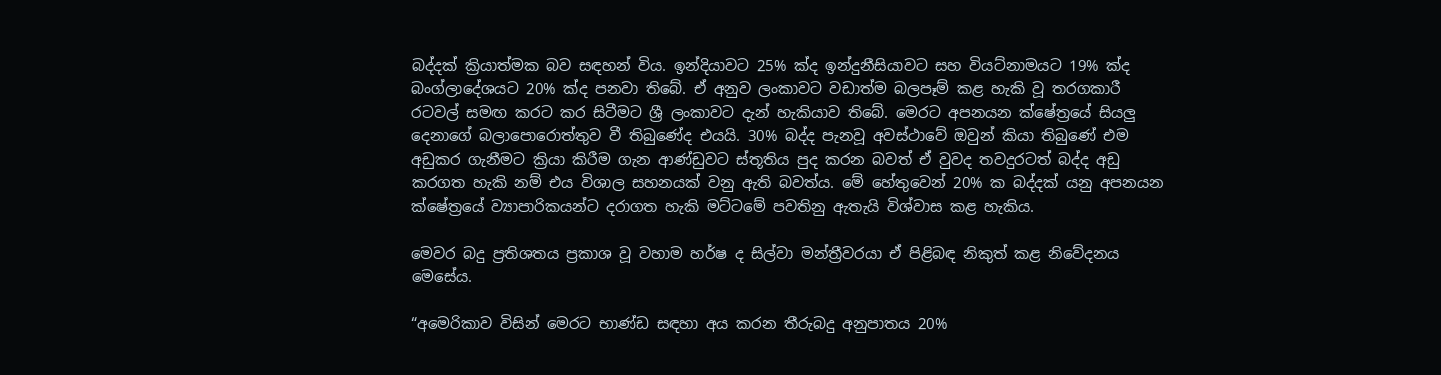බද්දක් ක්‍රියාත්මක බව සඳහන් විය. ඉන්දියාවට 25% ක්ද ඉන්දුනීසියාවට සහ වියට්නාමයට 19% ක්ද බංග්ලාදේශයට 20% ක්ද පනවා තිබේ. ඒ අනුව ලංකාවට වඩාත්ම බලපෑම් කළ හැකි වූ තරගකාරී රටවල් සමඟ කරට කර සිටීමට ශ්‍රී ලංකාවට දැන් හැකියාව තිබේ. මෙරට අපනයන ක්ෂේත්‍රයේ සියලු දෙනාගේ බලාපොරොත්තුව වී තිබුණේද එයයි. 30% බද්ද පැනවූ අවස්ථාවේ ඔවුන් කියා තිබුණේ එම අඩුකර ගැනීමට ක්‍රියා කිරීම ගැන ආණ්ඩුවට ස්තූතිය පුද කරන බවත් ඒ වුවද තවදුරටත් බද්ද අඩු කරගත හැකි නම් එය විශාල සහනයක් වනු ඇති බවත්ය. මේ හේතුවෙන් 20% ක බද්දක් යනු අපනයන ක්ෂේත්‍රයේ ව්‍යාපාරිකයන්ට දරාගත හැකි මට්ටමේ පවතිනු ඇතැයි විශ්වාස කළ හැකිය.

මෙවර බදු ප්‍රතිශතය ප්‍රකාශ වූ වහාම හර්ෂ ද සිල්වා මන්ත්‍රීවරයා ඒ පිළිබඳ නිකුත් කළ නිවේදනය මෙසේය.

“අමෙරිකාව විසින් මෙරට භාණ්ඩ සඳහා අය කරන තීරුබදු අනුපාතය 20%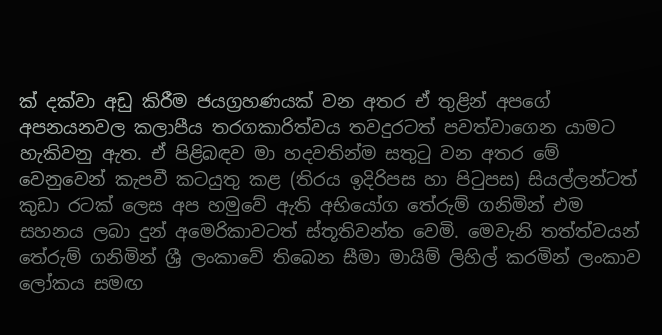ක් දක්වා අඩු කිරීම ජයග්‍රහණයක් වන අතර ඒ තුළින් අපගේ අපනයනවල කලාපීය තරගකාරිත්වය තවදුරටත් පවත්වාගෙන යාමට හැකිවනු ඇත. ඒ පිළිබඳව මා හදවතින්ම සතුටු වන අතර මේ වෙනුවෙන් කැපවී කටයුතු කළ (තිරය ඉදිරිපස හා පිටුපස) සියල්ලන්ටත් කුඩා රටක් ලෙස අප හමුවේ ඇති අභියෝග තේරුම් ගනිමින් එම සහනය ලබා දුන් අමෙරිකාවටත් ස්තූතිවන්ත වෙමි. මෙවැනි තත්ත්වයන් තේරුම් ගනිමින් ශ්‍රී ලංකාවේ තිබෙන සීමා මායිම් ලිහිල් කරමින් ලංකාව ලෝකය සමඟ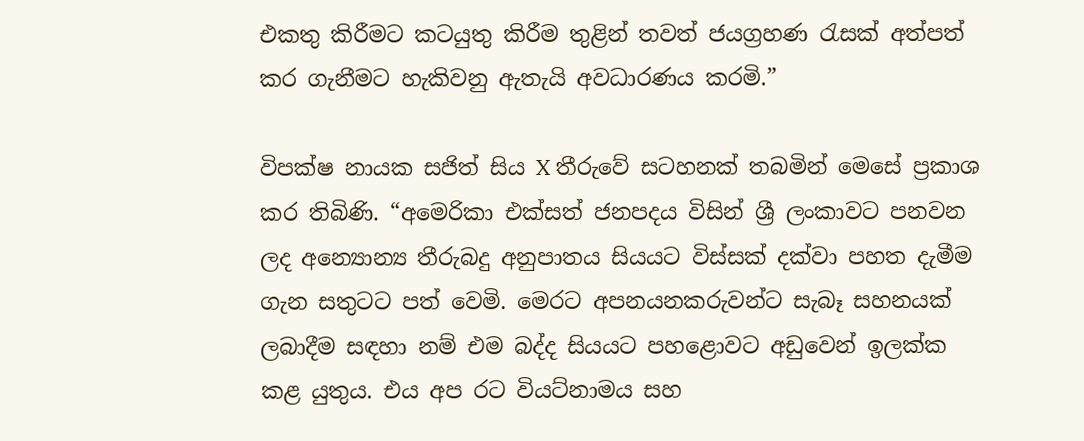එකතු කිරීමට කටයුතු කිරීම තුළින් තවත් ජයග්‍රහණ රැසක් අත්පත් කර ගැනීමට හැකිවනු ඇතැයි අවධාරණය කරමි.”

විපක්ෂ නායක සජිත් සිය X තීරුවේ සටහනක් තබමින් මෙසේ ප්‍රකාශ කර තිබිණි. “අමෙරිකා එක්සත් ජනපදය විසින් ශ්‍රී ලංකාවට පනවන ලද අන්‍යොන්‍ය තීරුබදු අනුපාතය සියයට විස්සක් දක්වා පහත දැමීම ගැන සතුටට පත් වෙමි. මෙරට අපනයනකරුවන්ට සැබෑ සහනයක් ලබාදීම සඳහා නම් එම බද්ද සියයට පහළොවට අඩුවෙන් ඉලක්ක කළ යුතුය. එය අප රට වියට්නාමය සහ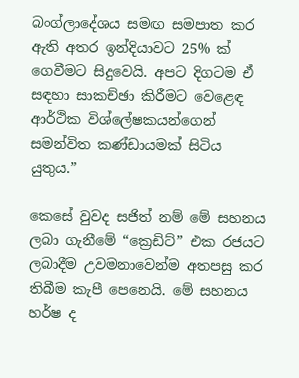බංග්ලාදේශය සමඟ සමපාත කර ඇති අතර ඉන්දියාවට 25% ක් ගෙවීමට සිදුවෙයි. අපට දිගටම ඒ සඳහා සාකච්ඡා කිරීමට වෙළෙඳ ආර්ථික විශ්ලේෂකයන්ගෙන් සමන්විත කණ්ඩායමක් සිටිය යුතුය.”

කෙසේ වුවද සජිත් නම් මේ සහනය ලබා ගැනීමේ “ක්‍රෙඩිට්” එක රජයට ලබාදීම උවමනාවෙන්ම අතපසු කර තිබීම කැපී පෙනෙයි. මේ සහනය හර්ෂ ද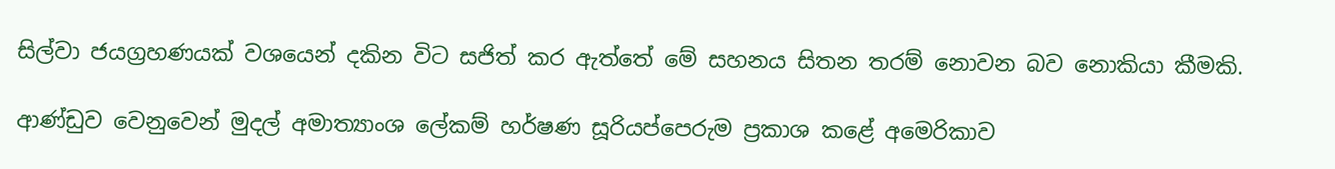සිල්වා ජයග්‍රහණයක් වශයෙන් දකින විට සජිත් කර ඇත්තේ මේ සහනය සිතන තරම් නොවන බව නොකියා කීමකි.

ආණ්ඩුව වෙනුවෙන් මුදල් අමාත්‍යාංශ ලේකම් හර්ෂණ සූරියප්පෙරුම ප්‍රකාශ කළේ අමෙරිකාව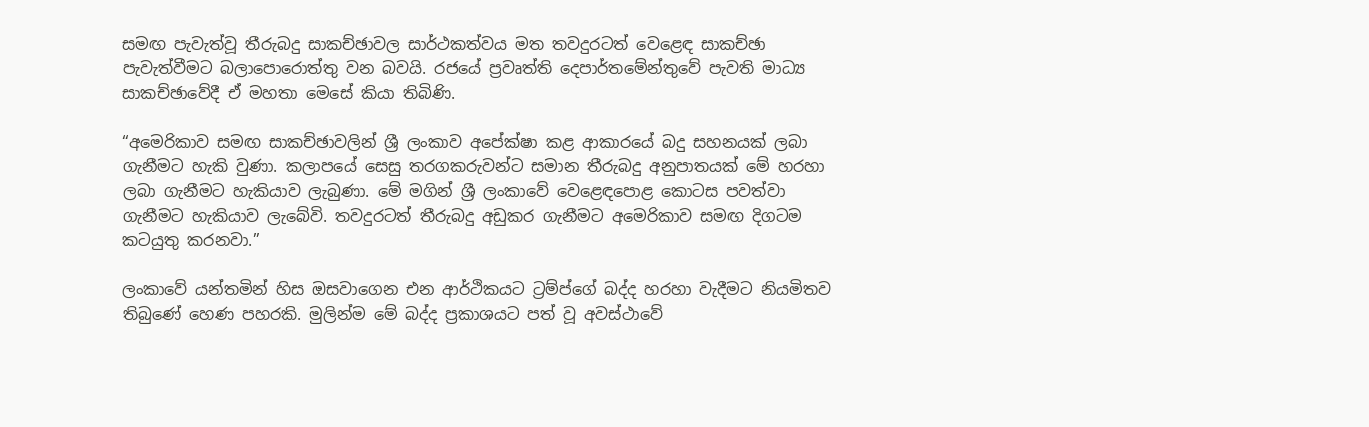සමඟ පැවැත්වූ තීරුබදු සාකච්ඡාවල සාර්ථකත්වය මත තවදුරටත් වෙළෙඳ සාකච්ඡා පැවැත්වීමට බලාපොරොත්තු වන බවයි. රජයේ ප්‍රවෘත්ති දෙපාර්තමේන්තුවේ පැවති මාධ්‍ය සාකච්ඡාවේදී ඒ මහතා මෙසේ කියා තිබිණි.

“අමෙරිකාව සමඟ සාකච්ඡාවලින් ශ්‍රී ලංකාව අපේක්ෂා කළ ආකාරයේ බදු සහනයක් ලබා ගැනීමට හැකි වුණා. කලාපයේ සෙසු තරගකරුවන්ට සමාන තීරුබදු අනුපාතයක් මේ හරහා ලබා ගැනීමට හැකියාව ලැබුණා. මේ මගින් ශ්‍රී ලංකාවේ වෙළෙඳපොළ කොටස පවත්වා ගැනීමට හැකියාව ලැබේවි. තවදුරටත් තීරුබදු අඩුකර ගැනීමට අමෙරිකාව සමඟ දිගටම කටයුතු කරනවා.”

ලංකාවේ යන්තමින් හිස ඔසවාගෙන එන ආර්ථිකයට ට්‍රම්ප්ගේ බද්ද හරහා වැදීමට නියමිතව තිබුණේ හෙණ පහරකි. මුලින්ම මේ බද්ද ප්‍රකාශයට පත් වූ අවස්ථාවේ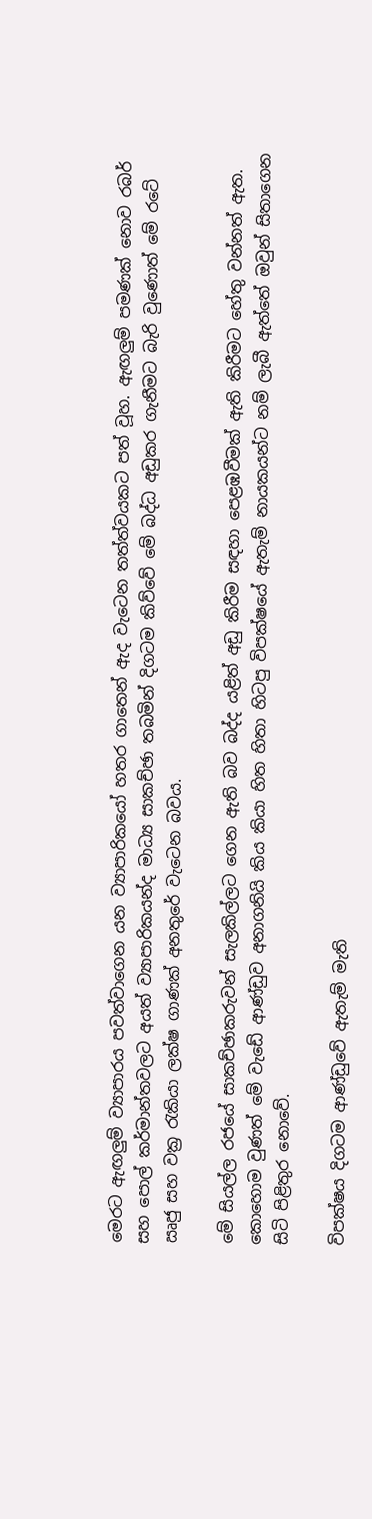මෙරට ඇඟලුම් ව්‍යාපාරය පවත්වාගෙන යන ව්‍යාපාරිකයෝ හතර ගාතෙන් ඇද වැටෙන තත්ත්වයකට පත් වූහ. ඇඟලුම් පමණක් නොව රබර් සහ පොල් කර්මාන්තවලට අයත් ව්‍යාපාරිකයන්ද මාධ්‍ය සාකච්ඡා තබමින් දිගටම කිව්වේ මේ බද්ධ අඩුකර ගැනීමට බැරි වුණොත් මේ රටේ ඍජු සහ වක්‍ර රැකියා ලක්ෂ ගාණක් අනතුරේ වැටෙන බවය.

මේ සියල්ල රජයේ සාකච්ඡාකරුවන් සැලකිල්ලට ගෙන ඇති බව බද්ද යළිත් අඩු කිරීම සඳහා පෙළඹවීමක් ඇති කිරීමට හේතු වන්නත් ඇත. කොහොම වුණත් මේ වැඩේ ආණ්ඩුව අනාගනියි කිය කියා හිත හිතා හිටපු විපක්ෂයේ ඇතැම් නායකයන්ට නම් ලැබී ඇත්තේ ඔවුන් සිතාගෙන සිටි පිළිතුර නොවේ.

විපක්ෂය දිගටම ආණ්ඩුවේ ඇතැම් මැති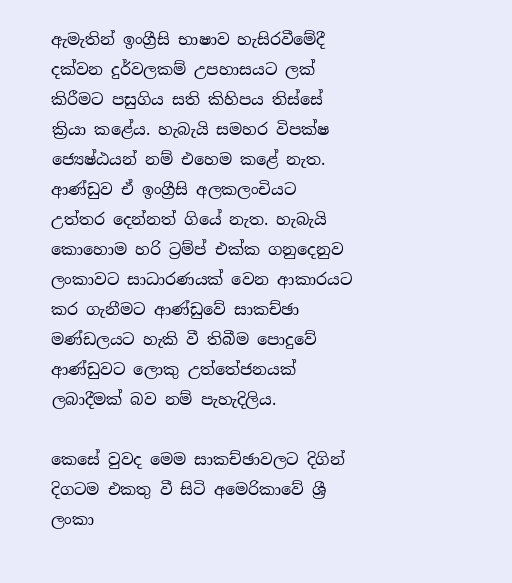ඇමැතින් ඉංග්‍රීසි භාෂාව හැසිරවීමේදී දක්වන දුර්වලකම් උපහාසයට ලක් කිරීමට පසුගිය සති කිහිපය තිස්සේ ක්‍රියා කළේය. හැබැයි සමහර විපක්ෂ ජ්‍යෙෂ්ඨයන් නම් එහෙම කළේ නැත. ආණ්ඩුව ඒ ඉංග්‍රීසි අලකලංචියට උත්තර දෙන්නත් ගියේ නැත. හැබැයි කොහොම හරි ට්‍රම්ප් එක්ක ගනුදෙනුව ලංකාවට සාධාරණයක් වෙන ආකාරයට කර ගැනීමට ආණ්ඩුවේ සාකච්ඡා මණ්ඩලයට හැකි වී තිබීම පොදුවේ ආණ්ඩුවට ලොකු උත්තේජනයක් ලබාදීමක් බව නම් පැහැදිලිය.

කෙසේ වුවද මෙම සාකච්ඡාවලට දිගින් දිගටම එකතු වී සිටි අමෙරිකාවේ ශ්‍රී ලංකා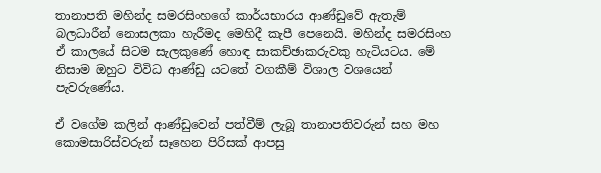තානාපති මහින්ද සමරසිංහගේ කාර්යභාරය ආණ්ඩුවේ ඇතැම් බලධාරීන් නොසලකා හැරීමද මෙහිදී කැපී පෙනෙයි. මහින්ද සමරසිංහ ඒ කාලයේ සිටම සැලකුණේ හොඳ සාකච්ඡාකරුවකු හැටියටය. මේ නිසාම ඔහුට විවිධ ආණ්ඩු යටතේ වගකීම් විශාල වශයෙන් පැවරුණේය.

ඒ වගේම කලින් ආණ්ඩුවෙන් පත්වීම් ලැබූ තානාපතිවරුන් සහ මහ කොමසාරිස්වරුන් සෑහෙන පිරිසක් ආපසු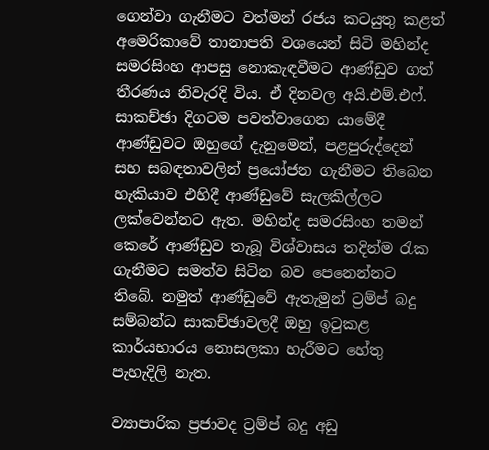ගෙන්වා ගැනීමට වත්මන් රජය කටයුතු කළත් අමෙරිකාවේ තානාපති වශයෙන් සිටි මහින්ද සමරසිංහ ආපසු නොකැඳවීමට ආණ්ඩුව ගත් තීරණය නිවැරදි විය. ඒ දිනවල අයි.එම්.එෆ්. සාකච්ඡා දිගටම පවත්වාගෙන යාමේදී ආණ්ඩුවට ඔහුගේ දැනුමෙන්, පළපුරුද්දෙන් සහ සබඳතාවලින් ප්‍රයෝජන ගැනීමට තිබෙන හැකියාව එහිදී ආණ්ඩුවේ සැලකිල්ලට ලක්වෙන්නට ඇත. මහින්ද සමරසිංහ තමන් කෙරේ ආණ්ඩුව තැබූ විශ්වාසය තදින්ම රැක ගැනීමට සමත්ව සිටින බව පෙනෙන්නට තිබේ. නමුත් ආණ්ඩුවේ ඇතැමුන් ට්‍රම්ප් බදු සම්බන්ධ සාකච්ඡාවලදී ඔහු ඉටුකළ කාර්යභාරය නොසලකා හැරීමට හේතු පැහැදිලි නැත.

ව්‍යාපාරික ප්‍රජාවද ට්‍රම්ප් බදු අඩු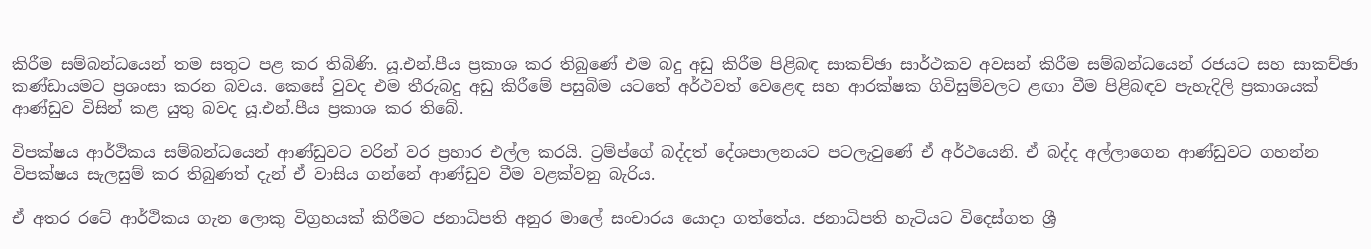කිරීම සම්බන්ධයෙන් තම සතුට පළ කර තිබිණි. යූ.එන්.පීය ප්‍රකාශ කර තිබුණේ එම බදු අඩු කිරීම පිළිබඳ සාකච්ඡා සාර්ථකව අවසන් කිරීම සම්බන්ධයෙන් රජයට සහ සාකච්ඡා කණ්ඩායමට ප්‍රශංසා කරන බවය. කෙසේ වුවද එම තීරුබදු අඩු කිරීමේ පසුබිම යටතේ අර්ථවත් වෙළෙඳ සහ ආරක්ෂක ගිවිසුම්වලට ළඟා වීම පිළිබඳව පැහැදිලි ප්‍රකාශයක් ආණ්ඩුව විසින් කළ යුතු බවද යූ.එන්.පීය ප්‍රකාශ කර තිබේ.

විපක්ෂය ආර්ථිකය සම්බන්ධයෙන් ආණ්ඩුවට වරින් වර ප්‍රහාර එල්ල කරයි. ට්‍රම්ප්ගේ බද්දත් දේශපාලනයට පටලැවුණේ ඒ අර්ථයෙනි. ඒ බද්ද අල්ලාගෙන ආණ්ඩුවට ගහන්න විපක්ෂය සැලසුම් කර තිබුණත් දැන් ඒ වාසිය ගන්නේ ආණ්ඩුව වීම වළක්වනු බැරිය.

ඒ අතර රටේ ආර්ථිකය ගැන ලොකු විග්‍රහයක් කිරීමට ජනාධිපති අනුර මාලේ සංචාරය යොදා ගත්තේය. ජනාධිපති හැටියට විදෙස්ගත ශ්‍රී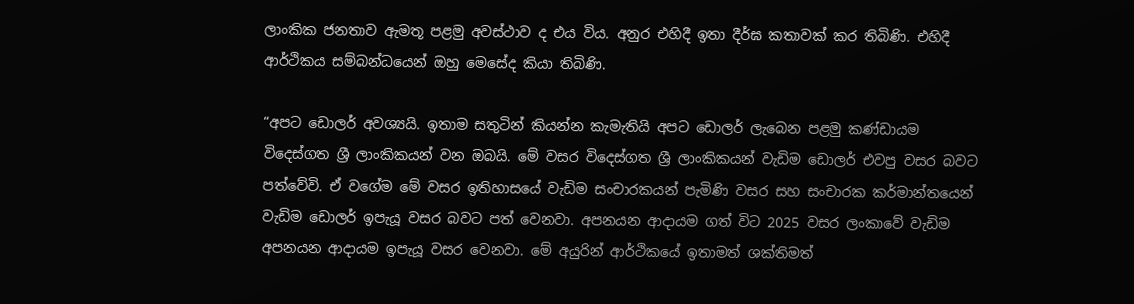ලාංකික ජනතාව ඇමතූ පළමු අවස්ථාව ද එය විය. අනුර එහිදී ඉතා දීර්ඝ කතාවක් කර තිබිණි. එහිදී ආර්ථිකය සම්බන්ධයෙන් ඔහු මෙසේද කියා තිබිණි.

“අපට ඩොලර් අවශ්‍යයි. ඉතාම සතුටින් කියන්න කැමැතියි අපට ඩොලර් ලැබෙන පළමු කණ්ඩායම විදෙස්ගත ශ්‍රී ලාංකිකයන් වන ඔබයි. මේ වසර විදෙස්ගත ශ්‍රී ලාංකිකයන් වැඩිම ඩොලර් එවපු වසර බවට පත්වේවි. ඒ වගේම මේ වසර ඉතිහාසයේ වැඩිම සංචාරකයන් පැමිණි වසර සහ සංචාරක කර්මාන්තයෙන් වැඩිම ඩොලර් ඉපැයූ වසර බවට පත් වෙනවා. අපනයන ආදායම ගත් විට 2025 වසර ලංකාවේ වැඩිම අපනයන ආදායම ඉපැයූ වසර වෙනවා. මේ අයුරින් ආර්ථිකයේ ඉතාමත් ශක්තිමත්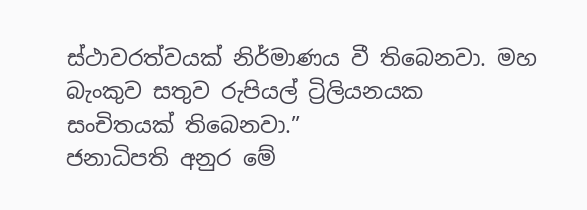ස්ථාවරත්වයක් නිර්මාණය වී තිබෙනවා. මහ බැංකුව සතුව රුපියල් ට්‍රිලියනයක සංචිතයක් තිබෙනවා.”
ජනාධිපති අනුර මේ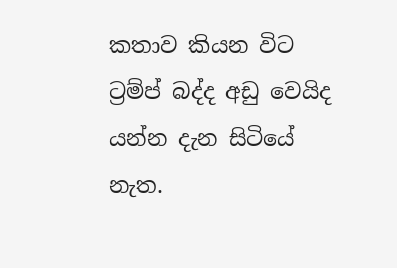කතාව කියන විට ට්‍රම්ප් බද්ද අඩු වෙයිද යන්න දැන සිටියේ නැත.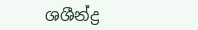ශශීන්ද්‍ර